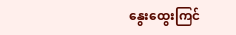နွေးထွေးကြင်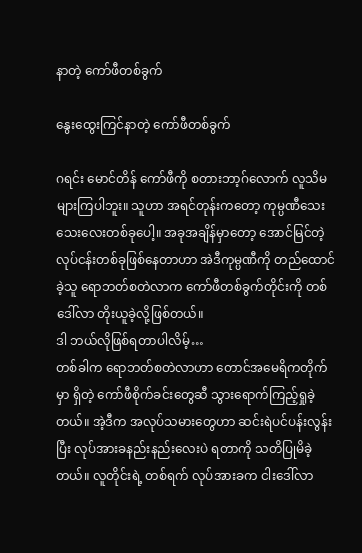နာတဲ့ ကော်ဖီတစ်ခွက်

နွေးထွေးကြင်နာတဲ့ ကော်ဖီတစ်ခွက်

ဂရင်း မောင်တိန် ကော်ဖီကို စတားဘာ့ဂ်လောက် လူသိမများကြပါဘူး။ သူဟာ အရင်တုန်းကတော့ ကုမ္ပဏီသေးသေးလေးတစ်ခုပေါ့။ အခုအချိန်မှာတော့ အောင်မြင်တဲ့ လုပ်ငန်းတစ်ခုဖြစ်နေတာဟာ အဲဒီကုမ္ပဏီကို တည်ထောင်ခဲ့သူ ရောဘတ်စတဲလာက ကော်ဖီတစ်ခွက်တိုင်းကို တစ်ဒေါ်လာ တိုးယူခဲ့လို့ဖြစ်တယ်။
ဒါ ဘယ်လိုဖြစ်ရတာပါလိမ့်…
တစ်ခါက ရောဘတ်စတဲလာဟာ တောင်အမေရိကတိုက်မှာ ရှိတဲ့ ကော်ဖီစိုက်ခင်းတွေဆီ သွားရောက်ကြည့်ရှုခဲ့တယ်။ အဲ့ဒီက အလုပ်သမားတွေဟာ ဆင်းရဲပင်ပန်းလွန်းပြီး လုပ်အားခနည်းနည်းလေးပဲ ရတာကို သတိပြုမိခဲ့တယ်။ လူတိုင်းရဲ့ တစ်ရက် လုပ်အားခက ငါးဒေါ်လာ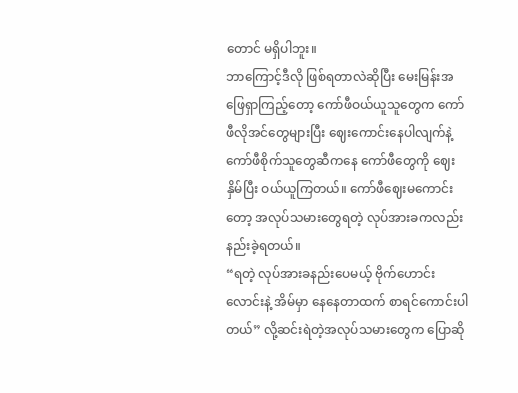တောင် မရှိပါဘူး။
ဘာကြောင့်ဒီလို ဖြစ်ရတာလဲဆိုပြီး မေးမြန်းအဖြေရှာကြည့်တော့ ကော်ဖီဝယ်ယူသူတွေက ကော်ဖီလိုအင်တွေများပြီး ဈေးကောင်းနေပါလျက်နဲ့ ကော်ဖီစိုက်သူတွေဆီကနေ ကော်ဖီတွေကို ဈေးနှိမ်ပြီး ဝယ်ယူကြတယ်။ ကော်ဖီဈေးမကောင်းတော့ အလုပ်သမားတွေရတဲ့ လုပ်အားခကလည်း နည်းခဲ့ရတယ်။
“ရတဲ့ လုပ်အားခနည်းပေမယ့် ဗိုက်ဟောင်းလောင်းနဲ့ အိမ်မှာ နေနေတာထက် စာရင်ကောင်းပါတယ်” လို့ဆင်းရဲတဲ့အလုပ်သမားတွေက ပြောဆို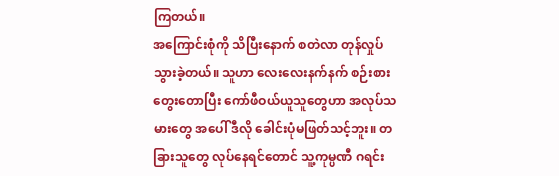ကြတယ်။
အကြောင်းစုံကို သိပြီးနောက် စတဲလာ တုန်လှုပ်သွားခဲ့တယ်။ သူဟာ လေးလေးနက်နက် စဉ်းစားတွေးတောပြီး ကော်ဖီဝယ်ယူသူတွေဟာ အလုပ်သမားတွေ အပေါ် ဒီလို ခေါင်းပုံမဖြတ်သင့်ဘူး။ တခြားသူတွေ လုပ်နေရင်တောင် သူ့ကုမ္ပဏီ ဂရင်း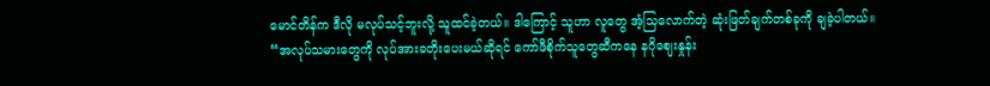မောင်တိန်က ဒီလို မလုပ်သင့်ဘူးလို့ သူထင်ခဲ့တယ်။ ဒါကြောင့် သူဟာ လူတွေ အံ့သြလောက်တဲ့ ဆုံးဖြတ်ချက်တစ်ခုကို ချခဲ့ပါတယ်။
“အလုပ်သမားတွေကို လုပ်အားခတိုးပေးမယ်ဆိုရင် ကော်ဖီစိုက်သူတွေဆီကနေ နဂိုဈေးနှုန်း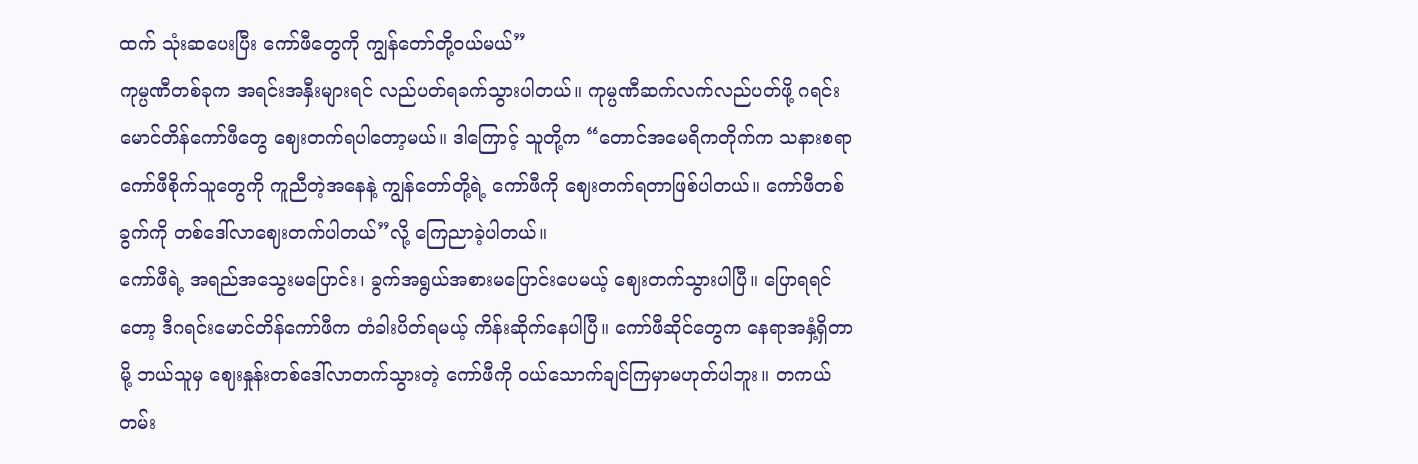ထက် သုံးဆပေးပြီး ကော်ဖီတွေကို ကျွန်တော်တို့ဝယ်မယ်”
ကုမ္ပဏီတစ်ခုက အရင်းအနှီးများရင် လည်ပတ်ရခက်သွားပါတယ်။ ကုမ္ပဏီဆက်လက်လည်ပတ်ဖို့ ဂရင်းမောင်တိန်ကော်ဖီတွေ ဈေးတက်ရပါတော့မယ်။ ဒါကြောင့် သူတို့က “တောင်အမေရိကတိုက်က သနားစရာ ကော်ဖီစိုက်သူတွေကို ကူညီတဲ့အနေနဲ့ ကျွန်တော်တို့ရဲ့ ကော်ဖီကို ဈေးတက်ရတာဖြစ်ပါတယ်။ ကော်ဖီတစ်ခွက်ကို တစ်ဒေါ်လာဈေးတက်ပါတယ်”လို့ ကြေညာခဲ့ပါတယ်။
ကော်ဖီရဲ့ အရည်အသွေးမပြောင်း၊ ခွက်အရွယ်အစားမပြောင်းပေမယ့် ဈေးတက်သွားပါပြီ။ ပြောရရင်တော့ ဒီဂရင်းမောင်တိန်ကော်ဖီက တံခါးပိတ်ရမယ့် ကိန်းဆိုက်နေပါပြီ။ ကော်ဖီဆိုင်တွေက နေရာအနှံ့ရှိတာမို့ ဘယ်သူမှ ဈေးနှုန်းတစ်ဒေါ်လာတက်သွားတဲ့ ကော်ဖီကို ဝယ်သောက်ချင်ကြမှာမဟုတ်ပါဘူး။ တကယ်တမ်း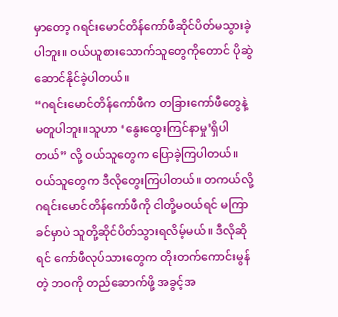မှာတော့ ဂရင်းမောင်တိန်ကော်ဖီဆိုင်ပိတ်မသွားခဲ့ပါဘူး။ ဝယ်ယူစားသောက်သူတွေကိုတောင် ပိုဆွဲဆောင်နိုင်ခဲ့ပါတယ်။
“ဂရင်းမောင်တိန်ကော်ဖီက တခြားကော်ဖီတွေနဲ့ မတူပါဘူး။သူဟာ ‘နွေးထွေးကြင်နာမှု’ရှိပါတယ်” လို့ ဝယ်သူတွေက ပြောခဲ့ကြပါတယ်။
ဝယ်သူတွေက ဒီလိုတွေးကြပါတယ်။ တကယ်လို့ ဂရင်းမောင်တိန်ကော်ဖီကို ငါတို့မဝယ်ရင် မကြာခင်မှာပဲ သူတို့ဆိုင်ပိတ်သွားရလိမ့်မယ်။ ဒီလိုဆိုရင် ကော်ဖီလုပ်သားတွေက တိုးတက်ကောင်းမွန်တဲ့ ဘဝကို တည်ဆောက်ဖို့ အခွင့်အ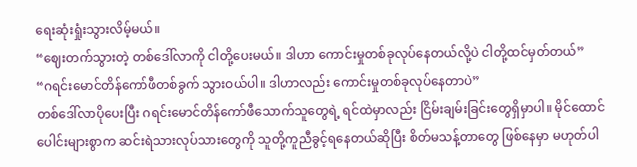ရေးဆုံးရှုံးသွားလိမ့်မယ်။
“ဈေးတက်သွားတဲ့ တစ်ဒေါ်လာကို ငါတို့ပေးမယ်။ ဒါဟာ ကောင်းမှုတစ်ခုလုပ်နေတယ်လို့ပဲ ငါတို့ထင်မှတ်တယ်”
“ဂရင်းမောင်တိန်ကော်ဖီတစ်ခွက် သွားဝယ်ပါ။ ဒါဟာလည်း ကောင်းမှုတစ်ခုလုပ်နေတာပဲ”
တစ်ဒေါ်လာပိုပေးပြီး ဂရင်းမောင်တိန်ကော်ဖီသောက်သူတွေရဲ့ ရင်ထဲမှာလည်း ငြိမ်းချမ်းခြင်းတွေရှိမှာပါ။ မိုင်ထောင်ပေါင်းများစွာက ဆင်းရဲသားလုပ်သားတွေကို သူတို့ကူညီခွင့်ရနေတယ်ဆိုပြီး စိတ်မသန့်တာတွေ ဖြစ်နေမှာ မဟုတ်ပါ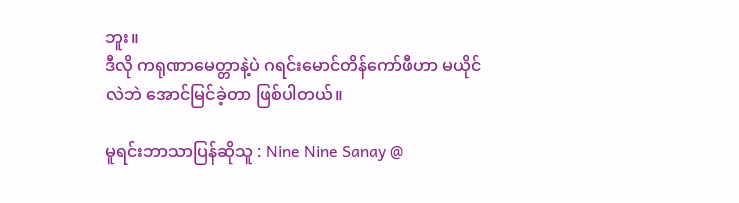ဘူး။
ဒီလို ကရုဏာမေတ္တာနဲ့ပဲ ဂရင်းမောင်တိန်ကော်ဖီဟာ မယိုင်လဲဘဲ အောင်မြင်ခဲ့တာ ဖြစ်ပါတယ်။

မူရင်းဘာသာပြန်ဆိုသူ : Nine Nine Sanay @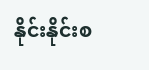နိုင်းနိုင်းစ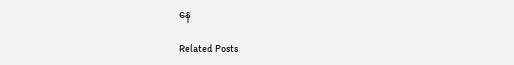နေ

Related Posts